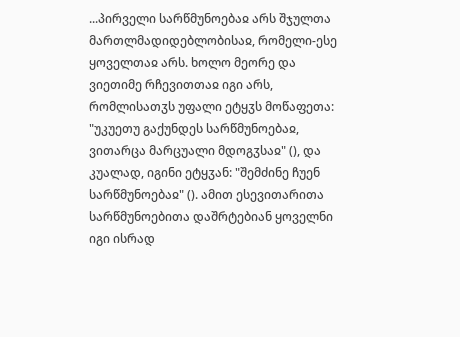...პირველი სარწმუნოებაჲ არს შჯულთა მართლმადიდებლობისაჲ, რომელი-ესე ყოველთაჲ არს. ხოლო მეორე და ვიეთიმე რჩევითთაჲ იგი არს, რომლისათჳს უფალი ეტყჳს მოწაფეთა: "უკუეთუ გაქუნდეს სარწმუნოებაჲ, ვითარცა მარცუალი მდოგჳსაჲ" (), და კუალად, იგინი ეტყჳან: "შემძინე ჩუენ სარწმუნოებაჲ" (). ამით ესევითარითა სარწმუნოებითა დაშრტებიან ყოველნი იგი ისრად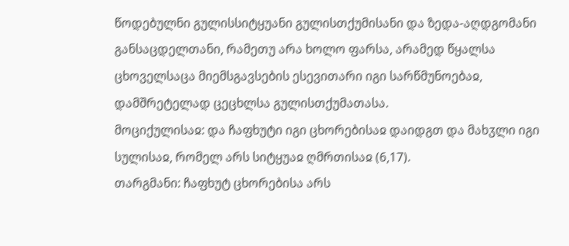წოდებულნი გულისსიტყუანი გულისთქუმისანი და ზედა-აღდგომანი განსაცდელთანი, რამეთუ არა ხოლო ფარსა, არამედ წყალსა ცხოველსაცა მიემსგავსების ესევითარი იგი სარწმუნოებაჲ, დამშრეტელად ცეცხლსა გულისთქუმათასა.
მოციქულისაჲ: და ჩაფხუტი იგი ცხორებისაჲ დაიდგთ და მახჳლი იგი სულისაჲ, რომელ არს სიტყუაჲ ღმრთისაჲ (6,17).
თარგმანი: ჩაფხუტ ცხორებისა არს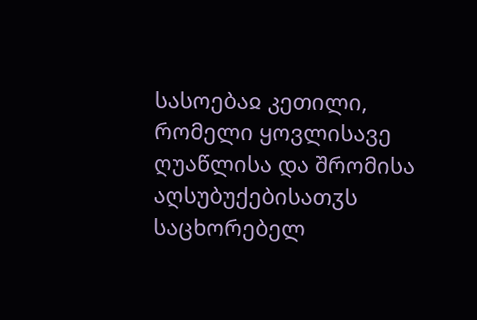სასოებაჲ კეთილი, რომელი ყოვლისავე ღუაწლისა და შრომისა აღსუბუქებისათჳს საცხორებელ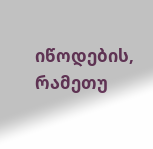იწოდების, რამეთუ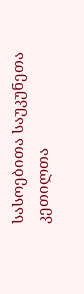სასოებითა საუკუნეთა კეთილთა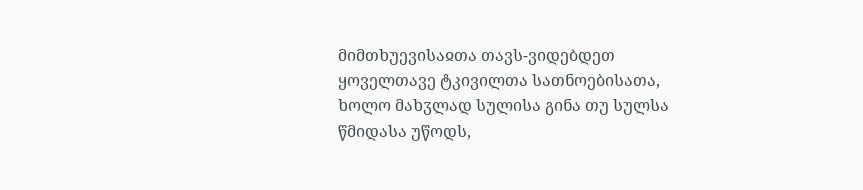მიმთხუევისაჲთა თავს-ვიდებდეთ ყოველთავე ტკივილთა სათნოებისათა, ხოლო მახჳლად სულისა გინა თუ სულსა წმიდასა უწოდს,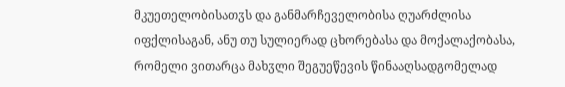მკუეთელობისათჳს და განმარჩეველობისა ღუარძლისა იფქლისაგან, ანუ თუ სულიერად ცხორებასა და მოქალაქობასა, რომელი ვითარცა მახჳლი შეგუეწევის წინააღსადგომელად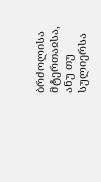ბრძოლისა მტერთაჲსა, ანუ თუ სულიერსა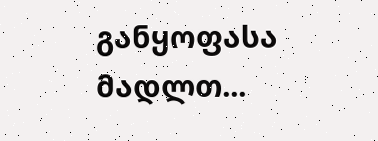განყოფასა მადლთ...